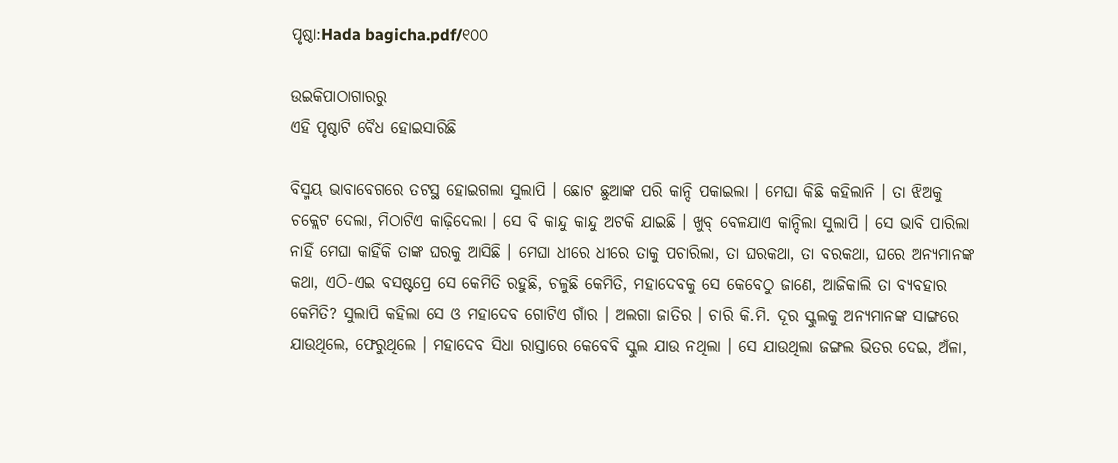ପୃଷ୍ଠା:Hada bagicha.pdf/୧୦୦

ଉଇକିପାଠାଗାର‌ରୁ
ଏହି ପୃଷ୍ଠାଟି ବୈଧ ହୋଇସାରିଛି

ବିସ୍ମୟ ଭାବାବେଗରେ ତଟସ୍ଥ ହୋଇଗଲା ସୁଲାପି । ଛୋଟ ଛୁଆଙ୍କ ପରି କାନ୍ଦି ପକାଇଲା । ମେଘା କିଛି କହିଲାନି । ତା ଝିଅକୁ ଚକ୍ଲେଟ ଦେଲା, ମିଠାଟିଏ କାଢ଼ିଦେଲା । ସେ ବି କାନ୍ଦୁ କାନ୍ଦୁ ଅଟକି ଯାଇଛି । ଖୁବ୍ ବେଳଯାଏ କାନ୍ଦିଲା ସୁଲାପି । ସେ ଭାବି ପାରିଲା ନାହିଁ ମେଘା କାହିଁକି ତାଙ୍କ ଘରକୁ ଆସିଛି । ମେଘା ଧୀରେ ଧୀରେ ତାକୁ ପଚାରିଲା, ତା ଘରକଥା, ତା ବରକଥା, ଘରେ ଅନ୍ୟମାନଙ୍କ କଥା, ଏଠି-ଏଇ ବସଷ୍ଟପ୍ରେ ସେ କେମିତି ରହୁଛି, ଚଳୁଛି କେମିତି, ମହାଦେବକୁ ସେ କେବେଠୁ ଜାଣେ, ଆଜିକାଲି ତା ବ୍ୟବହାର କେମିତି? ସୁଲାପି କହିଲା ସେ ଓ ମହାଦେବ ଗୋଟିଏ ଗାଁର । ଅଲଗା ଜାତିର । ଚାରି କି.ମି. ଦୂର ସ୍କୁଲକୁ ଅନ୍ୟମାନଙ୍କ ସାଙ୍ଗରେ ଯାଉଥିଲେ, ଫେରୁଥିଲେ । ମହାଦେବ ସିଧା ରାସ୍ତାରେ କେବେବି ସ୍କୁଲ ଯାଉ ନଥିଲା । ସେ ଯାଉଥିଲା ଜଙ୍ଗଲ ଭିତର ଦେଇ, ଅଁଳା,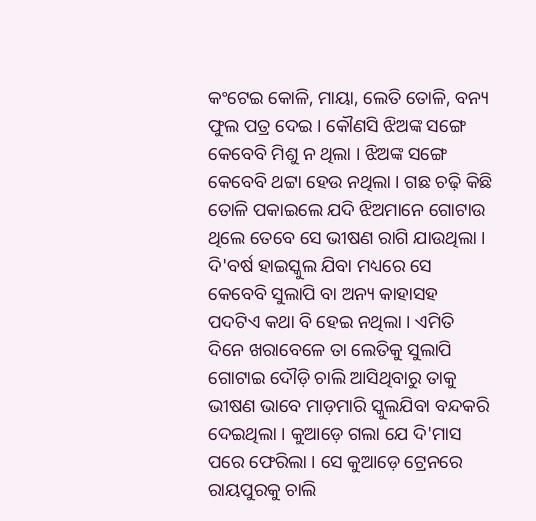କଂଟେଇ କୋଳି, ମାୟା, ଲେତି ତୋଳି, ବନ୍ୟ ଫୁଲ ପତ୍ର ଦେଇ । କୌଣସି ଝିଅଙ୍କ ସଙ୍ଗେ କେବେବି ମିଶୁ ନ ଥିଲା । ଝିଅଙ୍କ ସଙ୍ଗେ କେବେବି ଥଟ୍ଟା ହେଉ ନଥିଲା । ଗଛ ଚଢ଼ି କିଛି ତୋଳି ପକାଇଲେ ଯଦି ଝିଅମାନେ ଗୋଟାଉ ଥିଲେ ତେବେ ସେ ଭୀଷଣ ରାଗି ଯାଉଥିଲା । ଦି'ବର୍ଷ ହାଇସ୍କୁଲ ଯିବା ମଧ୍ୟରେ ସେ କେବେବି ସୁଲାପି ବା ଅନ୍ୟ କାହାସହ ପଦଟିଏ କଥା ବି ହେଇ ନଥିଲା । ଏମିତି ଦିନେ ଖରାବେଳେ ତା ଲେତିକୁ ସୁଲାପି ଗୋଟାଇ ଦୌଡ଼ି ଚାଲି ଆସିଥିବାରୁ ତାକୁ ଭୀଷଣ ଭାବେ ମାଡ଼ମାରି ସ୍କୁଲଯିବା ବନ୍ଦକରି ଦେଇଥିଲା । କୁଆଡ଼େ ଗଲା ଯେ ଦି'ମାସ ପରେ ଫେରିଲା । ସେ କୁଆଡ଼େ ଟ୍ରେନରେ ରାୟପୁରକୁ ଚାଲି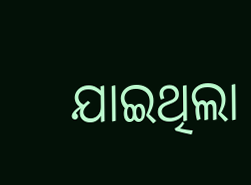ଯାଇଥିଲା